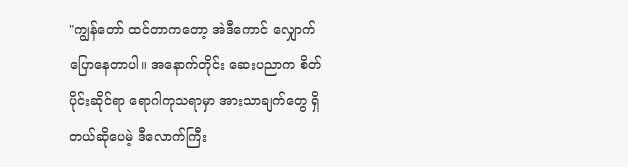"ကျွန်တော် ထင်တာကတော့ အဲဒီကောင် လျှောက်ပြောနေတာပါ။ အနောက်တိုင်း ဆေးပညာက စိတ်ပိုင်းဆိုင်ရာ ရောဂါကုသရာမှာ အားသာချက်တွေ ရှိတယ်ဆိုပေမဲ့ ဒီလောက်ကြီး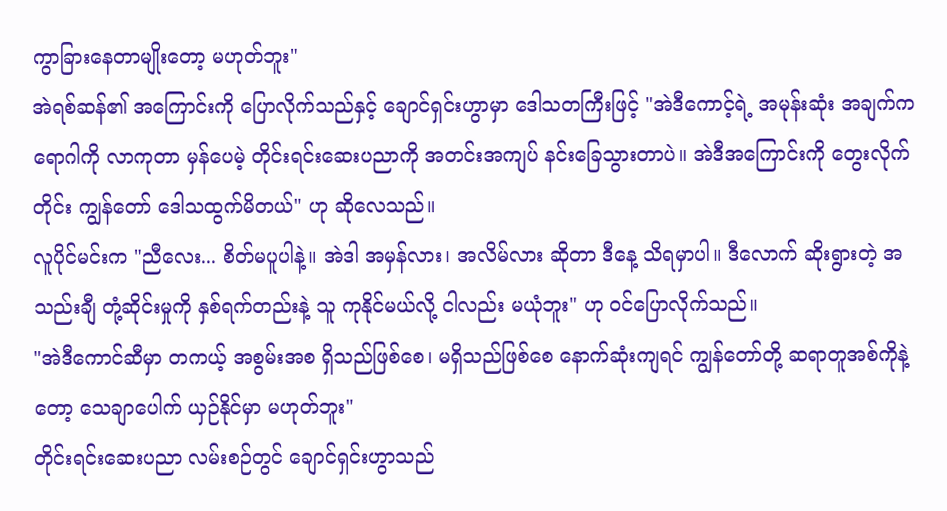ကွာခြားနေတာမျိုးတော့ မဟုတ်ဘူး"
အဲရစ်ဆန်၏ အကြောင်းကို ပြောလိုက်သည်နှင့် ချောင်ရှင်းဟွာမှာ ဒေါသတကြီးဖြင့် "အဲဒီကောင့်ရဲ့ အမုန်းဆုံး အချက်က ရောဂါကို လာကုတာ မှန်ပေမဲ့ တိုင်းရင်းဆေးပညာကို အတင်းအကျပ် နင်းခြေသွားတာပဲ။ အဲဒီအကြောင်းကို တွေးလိုက်တိုင်း ကျွန်တော် ဒေါသထွက်မိတယ်" ဟု ဆိုလေသည်။
လူပိုင်မင်းက "ညီလေး... စိတ်မပူပါနဲ့။ အဲဒါ အမှန်လား၊ အလိမ်လား ဆိုတာ ဒီနေ့ သိရမှာပါ။ ဒီလောက် ဆိုးရွားတဲ့ အသည်းချီ တုံ့ဆိုင်းမှုကို နှစ်ရက်တည်းနဲ့ သူ ကုနိုင်မယ်လို့ ငါလည်း မယုံဘူး" ဟု ဝင်ပြောလိုက်သည်။
"အဲဒီကောင်ဆီမှာ တကယ့် အစွမ်းအစ ရှိသည်ဖြစ်စေ၊ မရှိသည်ဖြစ်စေ နောက်ဆုံးကျရင် ကျွန်တော်တို့ ဆရာတူအစ်ကိုနဲ့တော့ သေချာပေါက် ယှဉ်နိုင်မှာ မဟုတ်ဘူး"
တိုင်းရင်းဆေးပညာ လမ်းစဉ်တွင် ချောင်ရှင်းဟွာသည်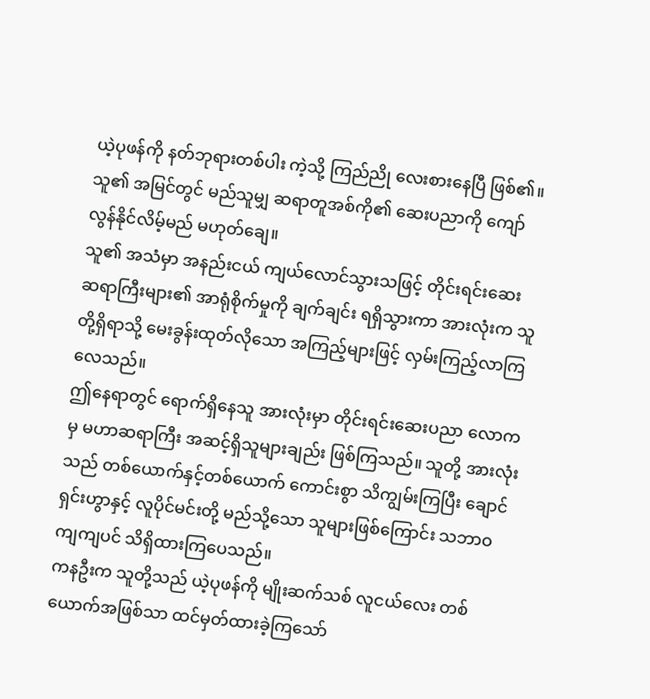ယဲ့ပုဖန်ကို နတ်ဘုရားတစ်ပါး ကဲ့သို့ ကြည်ညို လေးစားနေပြီ ဖြစ်၏။ သူ၏ အမြင်တွင် မည်သူမျှ ဆရာတူအစ်ကို၏ ဆေးပညာကို ကျော်လွန်နိုင်လိမ့်မည် မဟုတ်ချေ။
သူ၏ အသံမှာ အနည်းငယ် ကျယ်လောင်သွားသဖြင့် တိုင်းရင်းဆေး ဆရာကြီးများ၏ အာရုံစိုက်မှုကို ချက်ချင်း ရရှိသွားကာ အားလုံးက သူတို့ရှိရာသို့ မေးခွန်းထုတ်လိုသော အကြည့်များဖြင့် လှမ်းကြည့်လာကြလေသည်။
ဤနေရာတွင် ရောက်ရှိနေသူ အားလုံးမှာ တိုင်းရင်းဆေးပညာ လောကမှ မဟာဆရာကြီး အဆင့်ရှိသူများချည်း ဖြစ်ကြသည်။ သူတို့ အားလုံးသည် တစ်ယောက်နှင့်တစ်ယောက် ကောင်းစွာ သိကျွမ်းကြပြီး ချောင်ရှင်းဟွာနှင့် လူပိုင်မင်းတို့ မည်သို့သော သူများဖြစ်ကြောင်း သဘာဝကျကျပင် သိရှိထားကြပေသည်။
ကနဦးက သူတို့သည် ယဲ့ပုဖန်ကို မျိုးဆက်သစ် လူငယ်လေး တစ်ယောက်အဖြစ်သာ ထင်မှတ်ထားခဲ့ကြသော်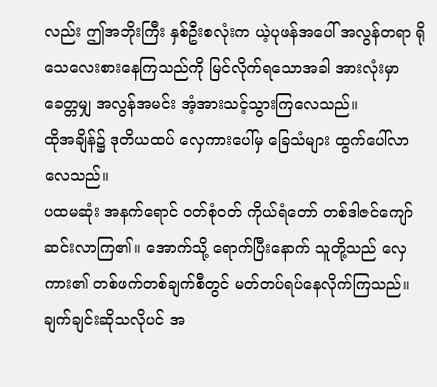လည်း ဤအဘိုးကြီး နှစ်ဦးစလုံးက ယဲ့ပုဖန်အပေါ် အလွန်တရာ ရိုသေလေးစားနေကြသည်ကို မြင်လိုက်ရသောအခါ အားလုံးမှာ ခေတ္တမျှ အလွန်အမင်း အံ့အားသင့်သွားကြလေသည်။
ထိုအချိန်၌ ဒုတိယထပ် လှေကားပေါ်မှ ခြေသံများ ထွက်ပေါ်လာလေသည်။
ပထမဆုံး အနက်ရောင် ဝတ်စုံဝတ် ကိုယ်ရံတော် တစ်ဒါဇင်ကျော် ဆင်းလာကြ၏။ အောက်သို့ ရောက်ပြီးနောက် သူတို့သည် လှေကား၏ တစ်ဖက်တစ်ချက်စီတွင် မတ်တပ်ရပ်နေလိုက်ကြသည်။ ချက်ချင်းဆိုသလိုပင် အ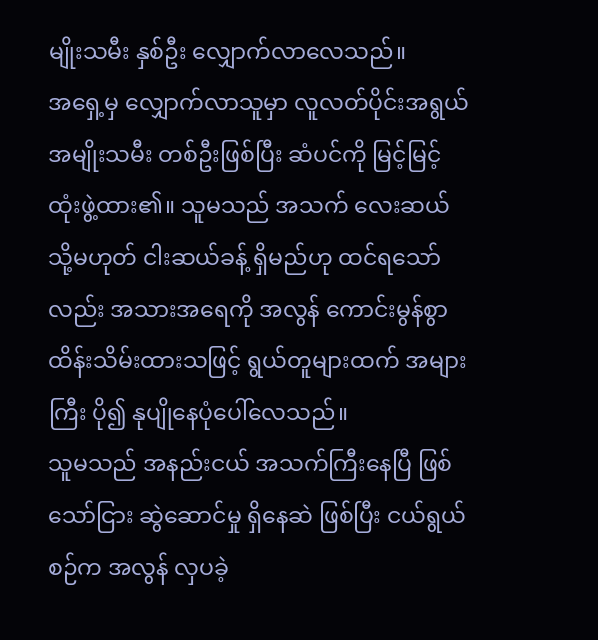မျိုးသမီး နှစ်ဦး လျှောက်လာလေသည်။
အရှေ့မှ လျှောက်လာသူမှာ လူလတ်ပိုင်းအရွယ် အမျိုးသမီး တစ်ဦးဖြစ်ပြီး ဆံပင်ကို မြင့်မြင့် ထုံးဖွဲ့ထား၏။ သူမသည် အသက် လေးဆယ် သို့မဟုတ် ငါးဆယ်ခန့် ရှိမည်ဟု ထင်ရသော်လည်း အသားအရေကို အလွန် ကောင်းမွန်စွာ ထိန်းသိမ်းထားသဖြင့် ရွယ်တူများထက် အများကြီး ပို၍ နုပျိုနေပုံပေါ်လေသည်။
သူမသည် အနည်းငယ် အသက်ကြီးနေပြီ ဖြစ်သော်ငြား ဆွဲဆောင်မှု ရှိနေဆဲ ဖြစ်ပြီး ငယ်ရွယ်စဉ်က အလွန် လှပခဲ့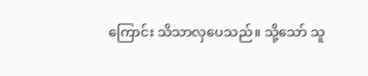ကြောင်း သိသာလှပေသည်။ သို့သော် သူ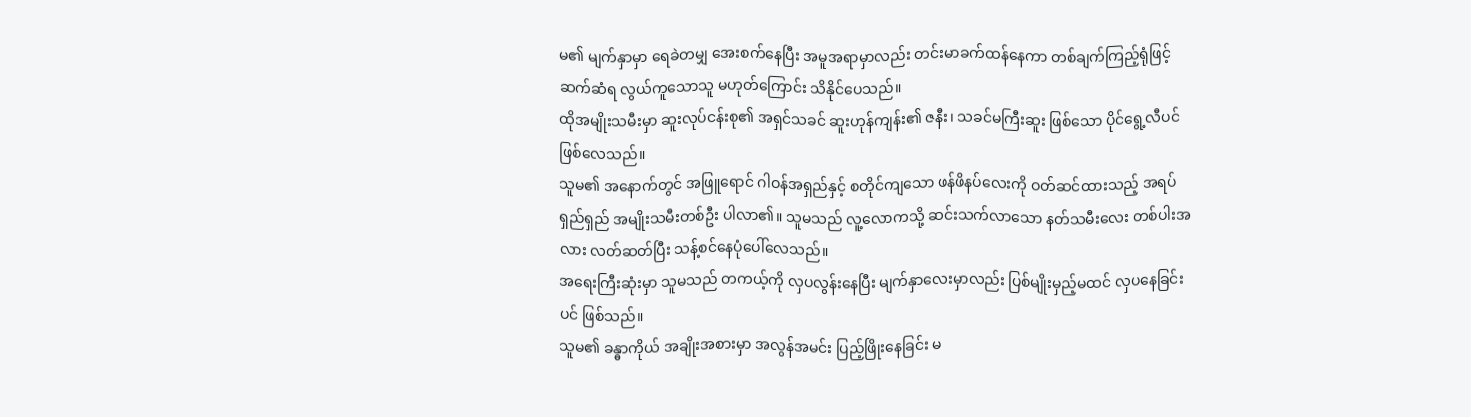မ၏ မျက်နှာမှာ ရေခဲတမျှ အေးစက်နေပြီး အမူအရာမှာလည်း တင်းမာခက်ထန်နေကာ တစ်ချက်ကြည့်ရုံဖြင့် ဆက်ဆံရ လွယ်ကူသောသူ မဟုတ်ကြောင်း သိနိုင်ပေသည်။
ထိုအမျိုးသမီးမှာ ဆူးလုပ်ငန်းစု၏ အရှင်သခင် ဆူးဟုန်ကျန်း၏ ဇနီး၊ သခင်မကြီးဆူး ဖြစ်သော ပိုင်ရွေ့လီပင် ဖြစ်လေသည်။
သူမ၏ အနောက်တွင် အဖြူရောင် ဂါဝန်အရှည်နှင့် စတိုင်ကျသော ဖန်ဖိနပ်လေးကို ဝတ်ဆင်ထားသည့် အရပ်ရှည်ရှည် အမျိုးသမီးတစ်ဦး ပါလာ၏။ သူမသည် လူ့လောကသို့ ဆင်းသက်လာသော နတ်သမီးလေး တစ်ပါးအလား လတ်ဆတ်ပြီး သန့်စင်နေပုံပေါ်လေသည်။
အရေးကြီးဆုံးမှာ သူမသည် တကယ့်ကို လှပလွန်းနေပြီး မျက်နှာလေးမှာလည်း ပြစ်မျိုးမှည့်မထင် လှပနေခြင်းပင် ဖြစ်သည်။
သူမ၏ ခန္ဓာကိုယ် အချိုးအစားမှာ အလွန်အမင်း ပြည့်ဖြိုးနေခြင်း မ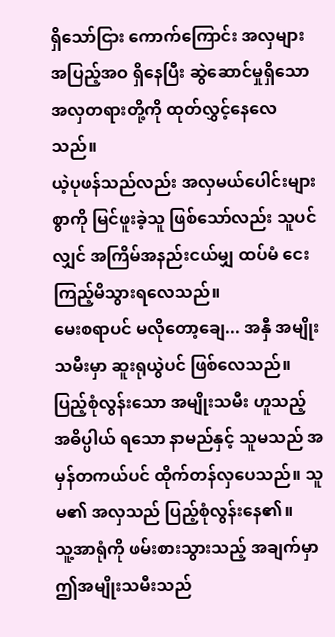ရှိသော်ငြား ကောက်ကြောင်း အလှများ အပြည့်အဝ ရှိနေပြီး ဆွဲဆောင်မှုရှိသော အလှတရားတို့ကို ထုတ်လွှင့်နေလေသည်။
ယဲ့ပုဖန်သည်လည်း အလှမယ်ပေါင်းများစွာကို မြင်ဖူးခဲ့သူ ဖြစ်သော်လည်း သူပင်လျှင် အကြိမ်အနည်းငယ်မျှ ထပ်မံ ငေးကြည့်မိသွားရလေသည်။
မေးစရာပင် မလိုတော့ချေ... အနှီ အမျိုးသမီးမှာ ဆူးရုယွဲပင် ဖြစ်လေသည်။ ပြည့်စုံလွန်းသော အမျိုးသမီး ဟူသည့် အဓိပ္ပါယ် ရသော နာမည်နှင့် သူမသည် အမှန်တကယ်ပင် ထိုက်တန်လှပေသည်။ သူမ၏ အလှသည် ပြည့်စုံလွန်းနေ၏။
သူ့အာရုံကို ဖမ်းစားသွားသည့် အချက်မှာ ဤအမျိုးသမီးသည်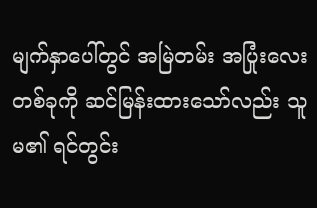မျက်နှာပေါ်တွင် အမြဲတမ်း အပြုံးလေး တစ်ခုကို ဆင်မြန်းထားသော်လည်း သူမ၏ ရင်တွင်း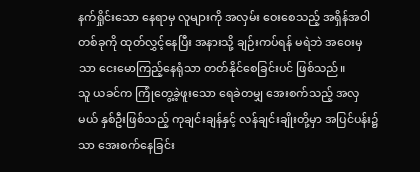နက်ရှိုင်းသော နေရာမှ လူများကို အလှမ်း ဝေးစေသည့် အရှိန်အဝါ တစ်ခုကို ထုတ်လွှင့်နေပြီး အနားသို့ ချဉ်းကပ်ရန် မရဲဘဲ အဝေးမှသာ ငေးမောကြည့်နေရုံသာ တတ်နိုင်စေခြင်းပင် ဖြစ်သည်။
သူ ယခင်က ကြုံတွေ့ခဲ့ဖူးသော ရေခဲတမျှ အေးစက်သည့် အလှမယ် နှစ်ဦးဖြစ်သည့် ကုချင်းချန်နှင့် လန်ချင်းချိုးတို့မှာ အပြင်ပန်း၌သာ အေးစက်နေခြင်း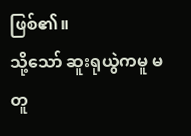ဖြစ်၏။
သို့သော် ဆူးရုယွဲကမူ မတူ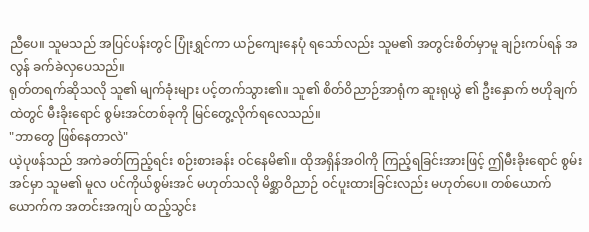ညီပေ။ သူမသည် အပြင်ပန်းတွင် ပြုံးရွှင်ကာ ယဉ်ကျေးနေပုံ ရသော်လည်း သူမ၏ အတွင်းစိတ်မှာမူ ချဉ်းကပ်ရန် အလွန် ခက်ခဲလှပေသည်။
ရုတ်တရက်ဆိုသလို သူ၏ မျက်ခုံးများ ပင့်တက်သွား၏။ သူ၏ စိတ်ဝိညာဉ်အာရုံက ဆူးရုယွဲ ၏ ဦးနှောက် ဗဟိုချက်ထဲတွင် မီးခိုးရောင် စွမ်းအင်တစ်ခုကို မြင်တွေ့လိုက်ရလေသည်။
"ဘာတွေ ဖြစ်နေတာလဲ"
ယဲ့ပုဖန်သည် အကဲခတ်ကြည့်ရင်း စဉ်းစားခန်း ဝင်နေမိ၏။ ထိုအရှိန်အဝါကို ကြည့်ရခြင်းအားဖြင့် ဤမီးခိုးရောင် စွမ်းအင်မှာ သူမ၏ မူလ ပင်ကိုယ်စွမ်းအင် မဟုတ်သလို မိစ္ဆာဝိညာဉ် ဝင်ပူးထားခြင်းလည်း မဟုတ်ပေ။ တစ်ယောက်ယောက်က အတင်းအကျပ် ထည့်သွင်း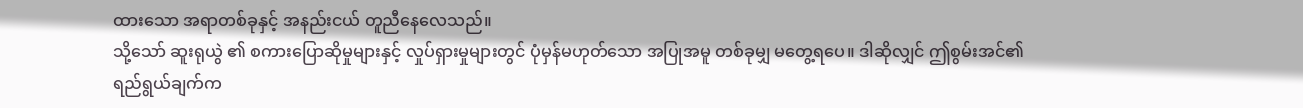ထားသော အရာတစ်ခုနှင့် အနည်းငယ် တူညီနေလေသည်။
သို့သော် ဆူးရုယွဲ ၏ စကားပြောဆိုမှုများနှင့် လှုပ်ရှားမှုများတွင် ပုံမှန်မဟုတ်သော အပြုအမူ တစ်ခုမျှ မတွေ့ရပေ။ ဒါဆိုလျှင် ဤစွမ်းအင်၏ ရည်ရွယ်ချက်က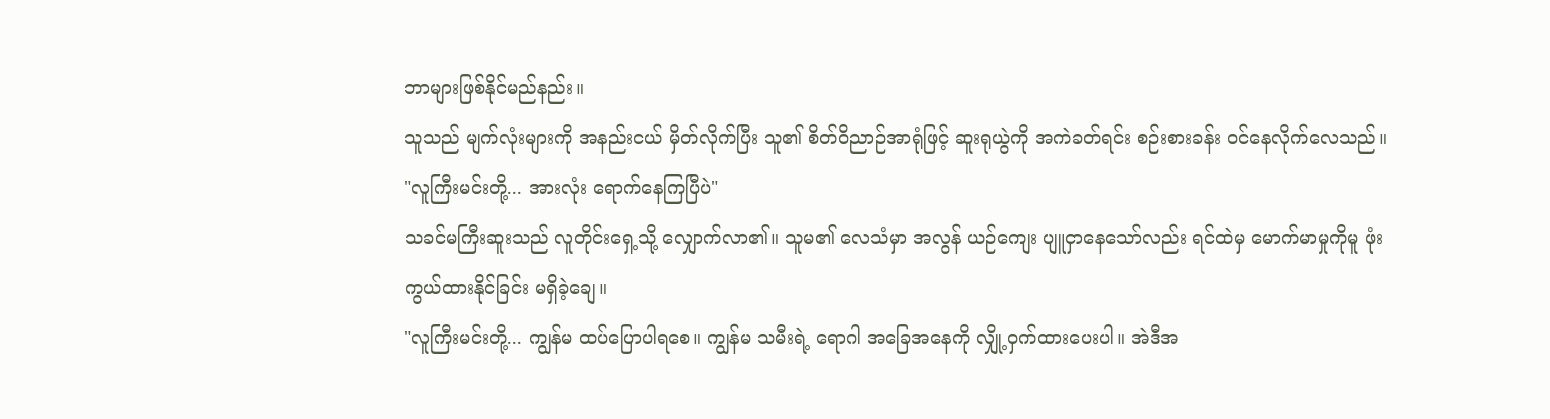ဘာများဖြစ်နိုင်မည်နည်း။
သူသည် မျက်လုံးများကို အနည်းငယ် မှိတ်လိုက်ပြီး သူ၏ စိတ်ဝိညာဉ်အာရုံဖြင့် ဆူးရုယွဲကို အကဲခတ်ရင်း စဉ်းစားခန်း ဝင်နေလိုက်လေသည်။
"လူကြီးမင်းတို့... အားလုံး ရောက်နေကြပြီပဲ"
သခင်မကြီးဆူးသည် လူတိုင်းရှေ့သို့ လျှောက်လာ၏။ သူမ၏ လေသံမှာ အလွန် ယဉ်ကျေး ပျူငှာနေသော်လည်း ရင်ထဲမှ မောက်မာမှုကိုမူ ဖုံးကွယ်ထားနိုင်ခြင်း မရှိခဲ့ချေ။
"လူကြီးမင်းတို့... ကျွန်မ ထပ်ပြောပါရစေ။ ကျွန်မ သမီးရဲ့ ရောဂါ အခြေအနေကို လျှို့ဝှက်ထားပေးပါ။ အဲဒီအ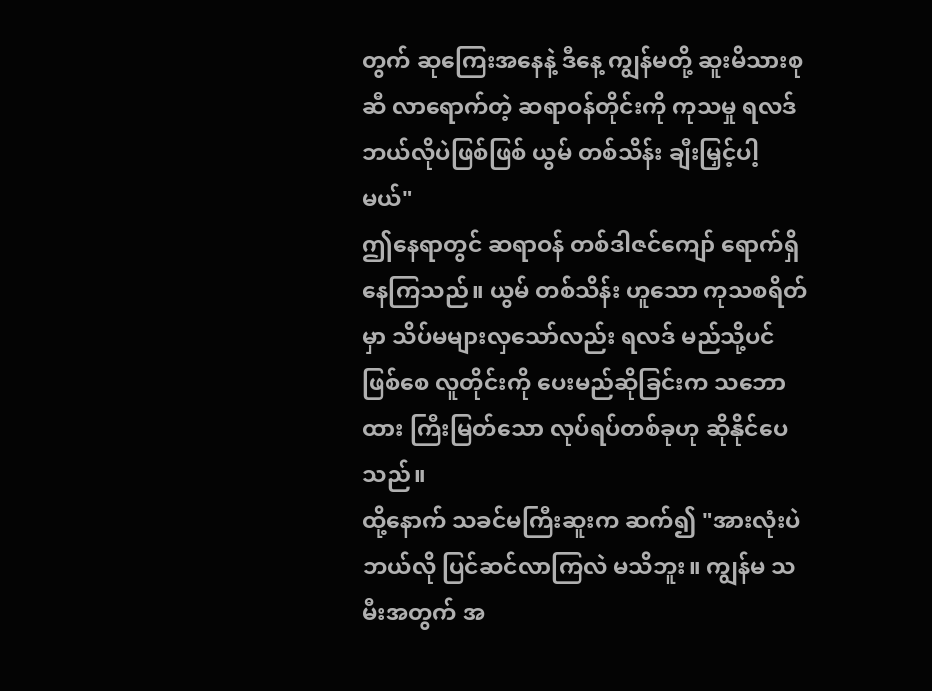တွက် ဆုကြေးအနေနဲ့ ဒီနေ့ ကျွန်မတို့ ဆူးမိသားစုဆီ လာရောက်တဲ့ ဆရာဝန်တိုင်းကို ကုသမှု ရလဒ် ဘယ်လိုပဲဖြစ်ဖြစ် ယွမ် တစ်သိန်း ချီးမြှင့်ပါ့မယ်"
ဤနေရာတွင် ဆရာဝန် တစ်ဒါဇင်ကျော် ရောက်ရှိနေကြသည်။ ယွမ် တစ်သိန်း ဟူသော ကုသစရိတ်မှာ သိပ်မများလှသော်လည်း ရလဒ် မည်သို့ပင်ဖြစ်စေ လူတိုင်းကို ပေးမည်ဆိုခြင်းက သဘောထား ကြီးမြတ်သော လုပ်ရပ်တစ်ခုဟု ဆိုနိုင်ပေသည်။
ထို့နောက် သခင်မကြီးဆူးက ဆက်၍ "အားလုံးပဲ ဘယ်လို ပြင်ဆင်လာကြလဲ မသိဘူး။ ကျွန်မ သမီးအတွက် အ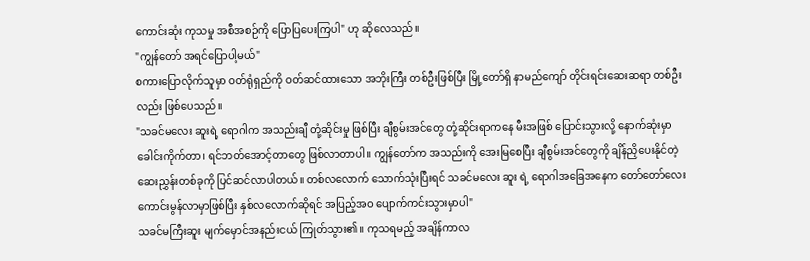ကောင်းဆုံး ကုသမှု အစီအစဉ်ကို ပြောပြပေးကြပါ" ဟု ဆိုလေသည်။
"ကျွန်တော် အရင်ပြောပါ့မယ်"
စကားပြောလိုက်သူမှာ ဝတ်ရုံရှည်ကို ဝတ်ဆင်ထားသော အဘိုးကြီး တစ်ဦးဖြစ်ပြီး မြို့တော်ရှိ နာမည်ကျော် တိုင်းရင်းဆေးဆရာ တစ်ဦးလည်း ဖြစ်ပေသည်။
"သခင်မလေး ဆူးရဲ့ ရောဂါက အသည်းချီ တုံ့ဆိုင်းမှု ဖြစ်ပြီး ချီစွမ်းအင်တွေ တုံ့ဆိုင်းရာကနေ မီးအဖြစ် ပြောင်းသွားလို့ နောက်ဆုံးမှာ ခေါင်းကိုက်တာ၊ ရင်ဘတ်အောင့်တာတွေ ဖြစ်လာတာပါ။ ကျွန်တော်က အသည်းကို အေးမြစေပြီး ချီစွမ်းအင်တွေကို ချိန်ညှိပေးနိုင်တဲ့ ဆေးညွှန်းတစ်ခုကို ပြင်ဆင်လာပါတယ်။ တစ်လလောက် သောက်သုံးပြီးရင် သခင်မလေး ဆူး ရဲ့ ရောဂါအခြေအနေက တော်တော်လေး ကောင်းမွန်လာမှာဖြစ်ပြီး နှစ်လလောက်ဆိုရင် အပြည့်အဝ ပျောက်ကင်းသွားမှာပါ"
သခင်မကြီးဆူး မျက်မှောင်အနည်းငယ် ကြုတ်သွား၏။ ကုသရမည့် အချိန်ကာလ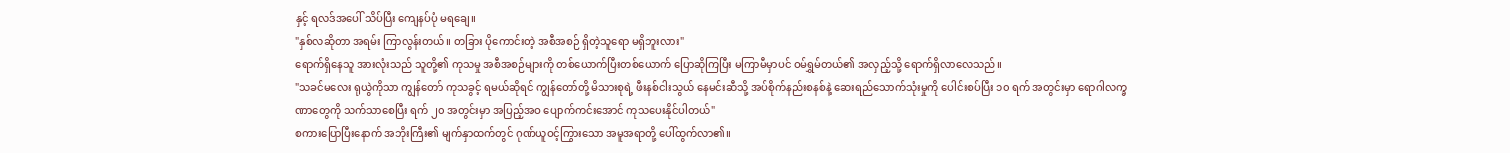နှင့် ရလဒ်အပေါ် သိပ်ပြီး ကျေနပ်ပုံ မရချေ။
"နှစ်လဆိုတာ အရမ်း ကြာလွန်းတယ်။ တခြား ပိုကောင်းတဲ့ အစီအစဉ် ရှိတဲ့သူရော မရှိဘူးလား"
ရောက်ရှိနေသူ အားလုံးသည် သူတို့၏ ကုသမှု အစီအစဉ်များကို တစ်ယောက်ပြီးတစ်ယောက် ပြောဆိုကြပြီး မကြာမီမှာပင် ဝမ်ရွှမ်တယ်၏ အလှည့်သို့ ရောက်ရှိလာလေသည်။
"သခင်မလေး ရုယွဲကိုသာ ကျွန်တော် ကုသခွင့် ရမယ်ဆိုရင် ကျွန်တော်တို့ မိသားစုရဲ့ ဖီးနစ်ငါးသွယ် နေမင်းဆီသို့ အပ်စိုက်နည်းစနစ်နဲ့ ဆေးရည်သောက်သုံးမှုကို ပေါင်းစပ်ပြီး ၁၀ ရက် အတွင်းမှာ ရောဂါလက္ခဏာတွေကို သက်သာစေပြီး ရက် ၂၀ အတွင်းမှာ အပြည့်အဝ ပျောက်ကင်းအောင် ကုသပေးနိုင်ပါတယ်"
စကားပြောပြီးနောက် အဘိုးကြီး၏ မျက်နှာထက်တွင် ဂုဏ်ယူဝင့်ကြွားသော အမူအရာတို့ ပေါ်ထွက်လာ၏။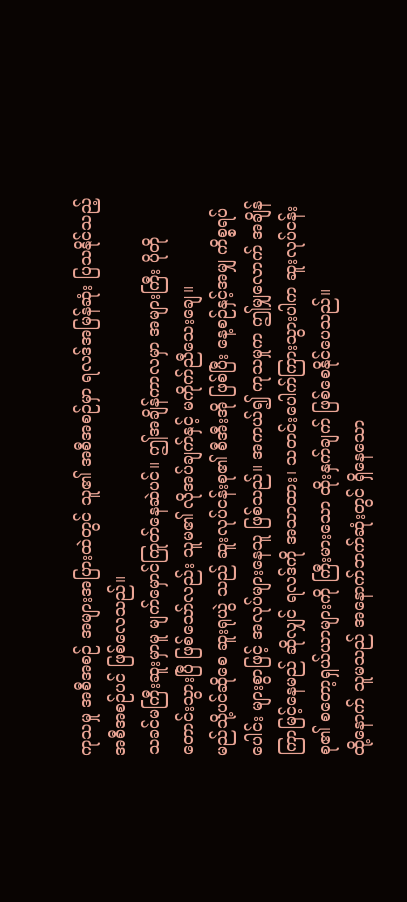ကုသမှု အစီအစဉ် အများအပြားထဲတွင် သူ၏ အစီအစဉ်မှာ ရလဒ်အမြန်ဆုံး ပြသနိုင်သည့် အစီအစဉ်ပင် ဖြစ်လေသည်။
သခင်မကြီးဆူးမှာမူ မျက်မှောင်ကြုတ်နေဆဲပင်။ ဤအချိန်ကာလမှာ အများကြီး ပိုတိုတောင်းသွားပြီ ဖြစ်သော်လည်း သူမ၏ လိုအပ်ချက်နှင့် မကိုက်ညီသေးချေ။
မည်သို့ပင်ဆိုစေ ဆူးရုယွဲ သည် ဆူးလုပ်ငန်းစု၏ စီအီးအို ဖြစ်ပြီး နေ့စဉ်နှင့်အမျှ ကိစ္စရပ်ပေါင်း များစွာဖြင့် အလုပ်များနေသူ ဖြစ်သည်။ အကယ်၍ ကုသမှုက ဤမျှလောက် အချိန်ကြာမြင့်နေမည် ဆိုလျှင် ရလဒ်ကို အသာထား၊ သတင်းပေါက်ကြားသွားပါက ဆူးလုပ်ငန်းစု၏ စတော့ရှယ်ယာများကို ကြီးမားသော ထိုးနှက်ချက် ဖြစ်စေနိုင်ပေသည်။
ထို့နောက် သူမသည် အနောက်ဘက်ဆုံးတွင် ရှိနေသော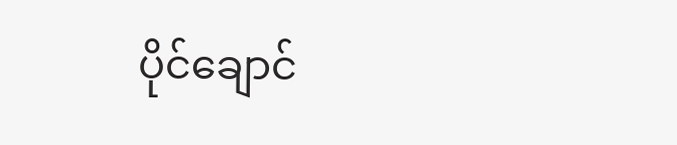ပိုင်ချောင်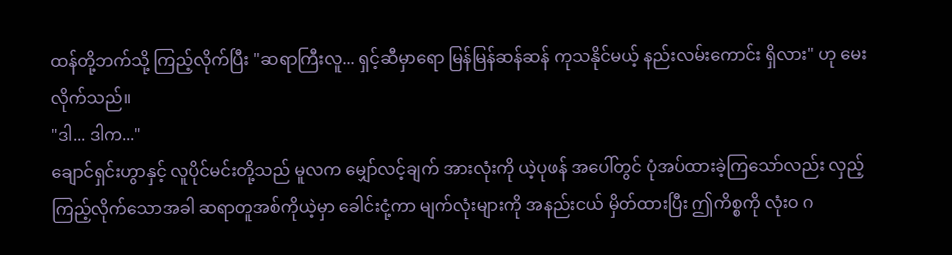ထန်တို့ဘက်သို့ ကြည့်လိုက်ပြီး "ဆရာကြီးလူ... ရှင့်ဆီမှာရော မြန်မြန်ဆန်ဆန် ကုသနိုင်မယ့် နည်းလမ်းကောင်း ရှိလား" ဟု မေးလိုက်သည်။
"ဒါ... ဒါက..."
ချောင်ရှင်းဟွာနှင့် လူပိုင်မင်းတို့သည် မူလက မျှော်လင့်ချက် အားလုံးကို ယဲ့ပုဖန် အပေါ်တွင် ပုံအပ်ထားခဲ့ကြသော်လည်း လှည့်ကြည့်လိုက်သောအခါ ဆရာတူအစ်ကိုယဲ့မှာ ခေါင်းငုံ့ကာ မျက်လုံးများကို အနည်းငယ် မှိတ်ထားပြီး ဤကိစ္စကို လုံးဝ ဂ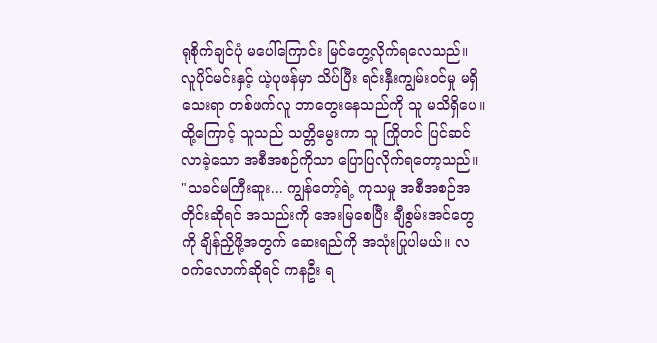ရုစိုက်ချင်ပုံ မပေါ်ကြောင်း မြင်တွေ့လိုက်ရလေသည်။
လူပိုင်မင်းနှင့် ယဲ့ပုဖန်မှာ သိပ်ပြီး ရင်းနှီးကျွမ်းဝင်မှု မရှိသေးရာ တစ်ဖက်လူ ဘာတွေးနေသည်ကို သူ မသိရှိပေ။ ထို့ကြောင့် သူသည် သတ္တိမွေးကာ သူ ကြိုတင် ပြင်ဆင်လာခဲ့သော အစီအစဉ်ကိုသာ ပြောပြလိုက်ရတော့သည်။
"သခင်မကြီးဆူး... ကျွန်တော့်ရဲ့ ကုသမှု အစီအစဉ်အတိုင်းဆိုရင် အသည်းကို အေးမြစေပြီး ချီစွမ်းအင်တွေကို ချိန်ညှိဖို့အတွက် ဆေးရည်ကို အသုံးပြုပါမယ်။ လဝက်လောက်ဆိုရင် ကနဦး ရ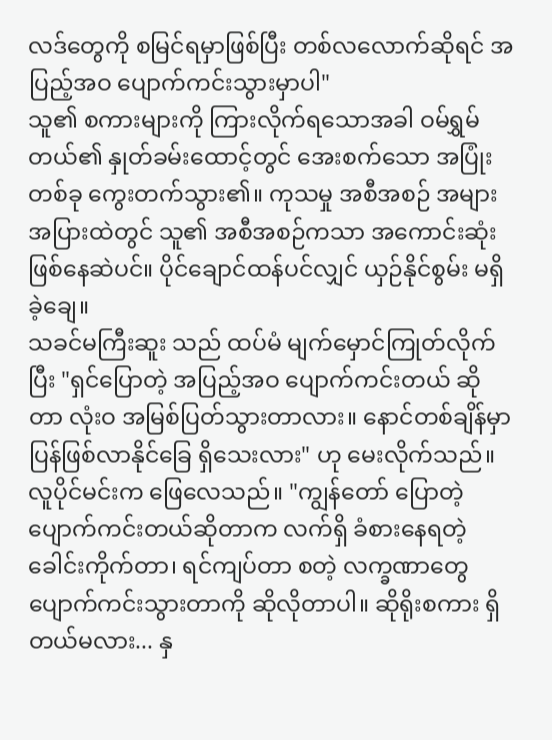လဒ်တွေကို စမြင်ရမှာဖြစ်ပြီး တစ်လလောက်ဆိုရင် အပြည့်အဝ ပျောက်ကင်းသွားမှာပါ"
သူ၏ စကားများကို ကြားလိုက်ရသောအခါ ဝမ်ရွှမ်တယ်၏ နှုတ်ခမ်းထောင့်တွင် အေးစက်သော အပြုံးတစ်ခု ကွေးတက်သွား၏။ ကုသမှု အစီအစဉ် အများအပြားထဲတွင် သူ၏ အစီအစဉ်ကသာ အကောင်းဆုံး ဖြစ်နေဆဲပင်။ ပိုင်ချောင်ထန်ပင်လျှင် ယှဉ်နိုင်စွမ်း မရှိခဲ့ချေ။
သခင်မကြီးဆူး သည် ထပ်မံ မျက်မှောင်ကြုတ်လိုက်ပြီး "ရှင်ပြောတဲ့ အပြည့်အဝ ပျောက်ကင်းတယ် ဆိုတာ လုံးဝ အမြစ်ပြတ်သွားတာလား။ နောင်တစ်ချိန်မှာ ပြန်ဖြစ်လာနိုင်ခြေ ရှိသေးလား" ဟု မေးလိုက်သည်။
လူပိုင်မင်းက ဖြေလေသည်။ "ကျွန်တော် ပြောတဲ့ ပျောက်ကင်းတယ်ဆိုတာက လက်ရှိ ခံစားနေရတဲ့ ခေါင်းကိုက်တာ၊ ရင်ကျပ်တာ စတဲ့ လက္ခဏာတွေ ပျောက်ကင်းသွားတာကို ဆိုလိုတာပါ။ ဆိုရိုးစကား ရှိတယ်မလား... နှ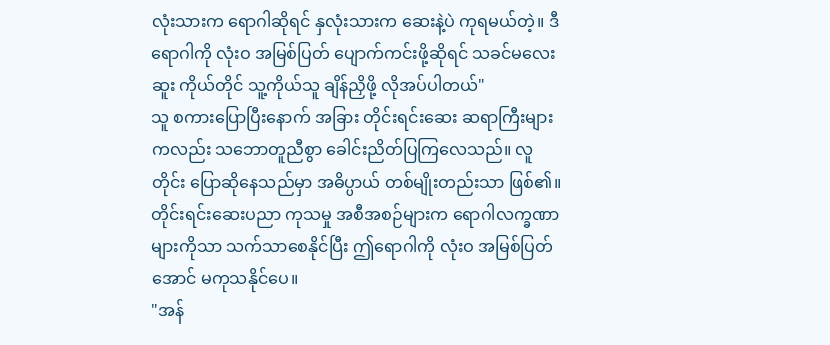လုံးသားက ရောဂါဆိုရင် နှလုံးသားက ဆေးနဲ့ပဲ ကုရမယ်တဲ့။ ဒီရောဂါကို လုံးဝ အမြစ်ပြတ် ပျောက်ကင်းဖို့ဆိုရင် သခင်မလေးဆူး ကိုယ်တိုင် သူ့ကိုယ်သူ ချိန်ညှိဖို့ လိုအပ်ပါတယ်"
သူ စကားပြောပြီးနောက် အခြား တိုင်းရင်းဆေး ဆရာကြီးများကလည်း သဘောတူညီစွာ ခေါင်းညိတ်ပြကြလေသည်။ လူတိုင်း ပြောဆိုနေသည်မှာ အဓိပ္ပာယ် တစ်မျိုးတည်းသာ ဖြစ်၏။ တိုင်းရင်းဆေးပညာ ကုသမှု အစီအစဉ်များက ရောဂါလက္ခဏာများကိုသာ သက်သာစေနိုင်ပြီး ဤရောဂါကို လုံးဝ အမြစ်ပြတ်အောင် မကုသနိုင်ပေ။
"အန်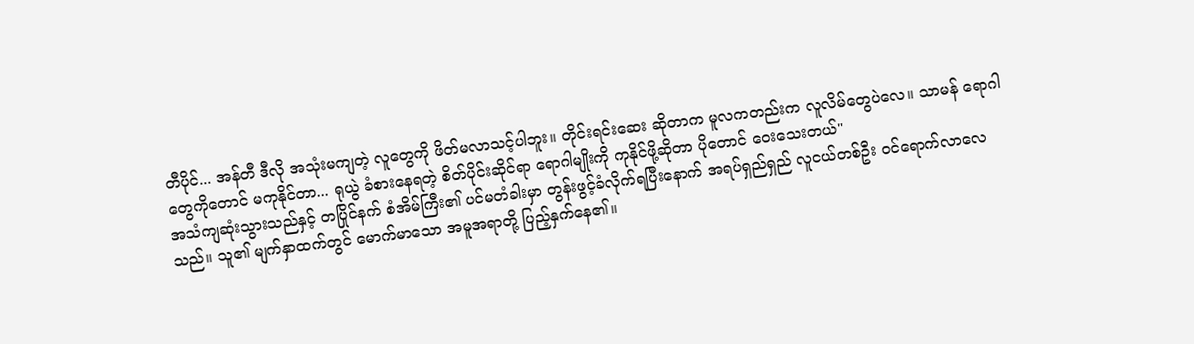တီပိုင်... အန်တီ ဒီလို အသုံးမကျတဲ့ လူတွေကို ဖိတ်မလာသင့်ပါဘူး။ တိုင်းရင်းဆေး ဆိုတာက မူလကတည်းက လူလိမ်တွေပဲလေ။ သာမန် ရောဂါတွေကိုတောင် မကုနိုင်တာ... ရုယွဲ ခံစားနေရတဲ့ စိတ်ပိုင်းဆိုင်ရာ ရောဂါမျိုးကို ကုနိုင်ဖို့ဆိုတာ ပိုတောင် ဝေးသေးတယ်"
အသံကျဆုံးသွားသည်နှင့် တပြိုင်နက် စံအိမ်ကြီး၏ ပင်မတံခါးမှာ တွန်းဖွင့်ခံလိုက်ရပြီးနောက် အရပ်ရှည်ရှည် လူငယ်တစ်ဦး ဝင်ရောက်လာလေသည်။ သူ၏ မျက်နှာထက်တွင် မောက်မာသော အမူအရာတို့ ပြည့်နှက်နေ၏။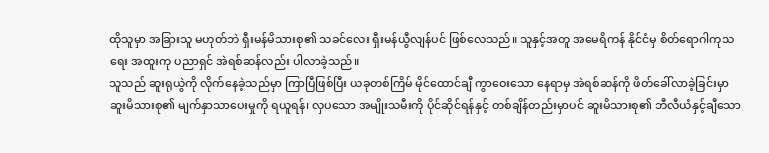ထိုသူမှာ အခြားသူ မဟုတ်ဘဲ ရှီးမန်မိသားစု၏ သခင်လေး ရှီးမန်ယွီလျန်ပင် ဖြစ်လေသည်။ သူနှင့်အတူ အမေရိကန် နိုင်ငံမှ စိတ်ရောဂါကုသရေး အထူးကု ပညာရှင် အဲရစ်ဆန်လည်း ပါလာခဲ့သည်။
သူသည် ဆူးရုယွဲကို လိုက်နေခဲ့သည်မှာ ကြာပြီဖြစ်ပြီး ယခုတစ်ကြိမ် မိုင်ထောင်ချီ ကွာဝေးသော နေရာမှ အဲရစ်ဆန်ကို ဖိတ်ခေါ်လာခဲ့ခြင်းမှာ ဆူးမိသားစု၏ မျက်နှာသာပေးမှုကို ရယူရန်၊ လှပသော အမျိုးသမီးကို ပိုင်ဆိုင်ရန်နှင့် တစ်ချိန်တည်းမှာပင် ဆူးမိသားစု၏ ဘီလီယံနှင့်ချီသော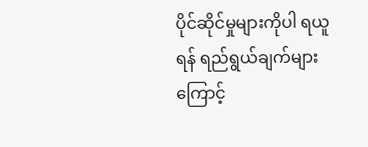ပိုင်ဆိုင်မှုများကိုပါ ရယူရန် ရည်ရွယ်ချက်များကြောင့်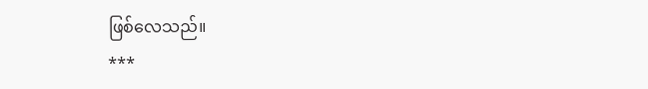ဖြစ်လေသည်။
***